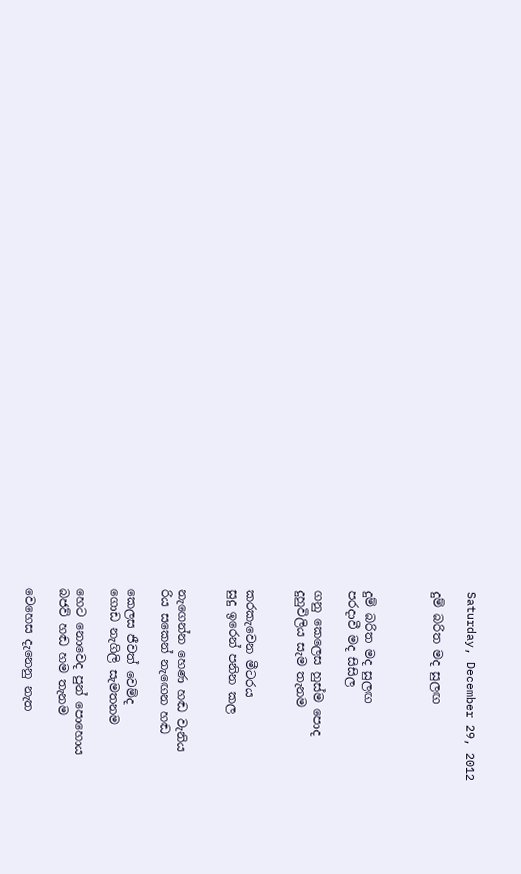Saturday, December 29, 2012

දුම් බරිත මද සුලඟ



දුම් බරිත මද සුලඟ
පරදාවී මද සිසිල

ගනු කෙලෙස හුස්ම පොද
දුහුවිලිය සැම තැනම


කරකැවෙන මීටරය
සුදු ඉරෙන් පනින කල


නැගෙන්න හෙණ හඬ වැනිය
රිය සකෙන් නැඟෙන හඬ

කෙලස ජීවත් වෙම්ද
ගොඩ නැගිලි සැමතනම

හෙට නොවෙද පුන් පොහොය
බජව් හඬ හම තැනම

වෙහෙස දැනෙනු නැත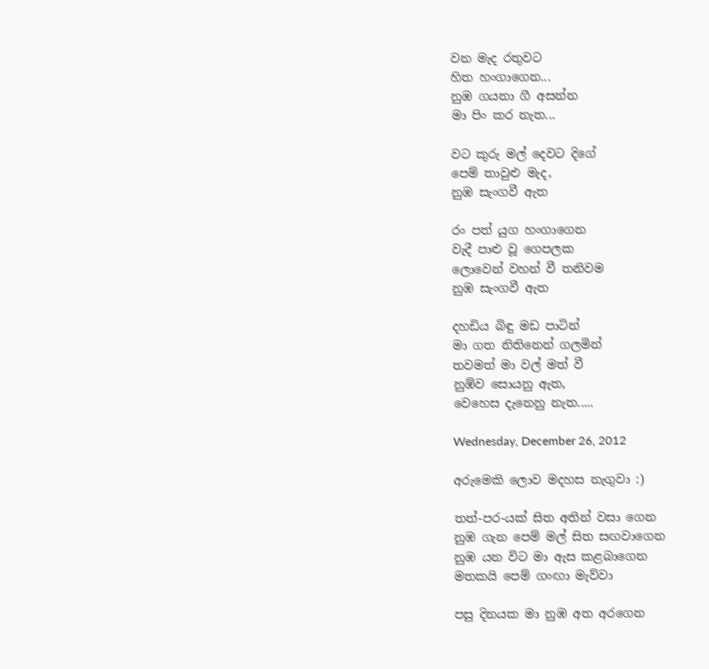වන මැද රතුවට
හිත හංගාගෙන...
නුඹ ගයනා ගී අසන්න
මා පිං කර නැත...

වට කුරු මල් දෙවට දිගේ
පෙම් තාවුළු මැද,
නුඹ සැංගවී ඇත

රං පත් යුග හංගාගෙන
වැදී පාළු වූ ගෙපලක
ලොවෙන් වහන් වී තනිවම
නුඹ සැංගවී ඇත

දහඩිය බිඳු මඩ පාටින්
මා ගත නිතිනෙන් ගලමින්
තවමත් මා වල් මත් වී
නුඹ්ව සොයනු ඇත,
වෙහෙස දැනෙනු නැත.....

Wednesday, December 26, 2012

අරුමෙකි ලොව මදහස නැගුවා :)

තත්-පර-යක් සිත අතින් වසා ගෙන
නුඹ ගැන පෙම් මල් සිත සඟවාගෙන
නුඹ යන විට මා ඇස කළබාගෙන
මතකයි පෙම් ගංඟා මැව්වා

පසු දිනයක මා නුඹ අත අරගෙන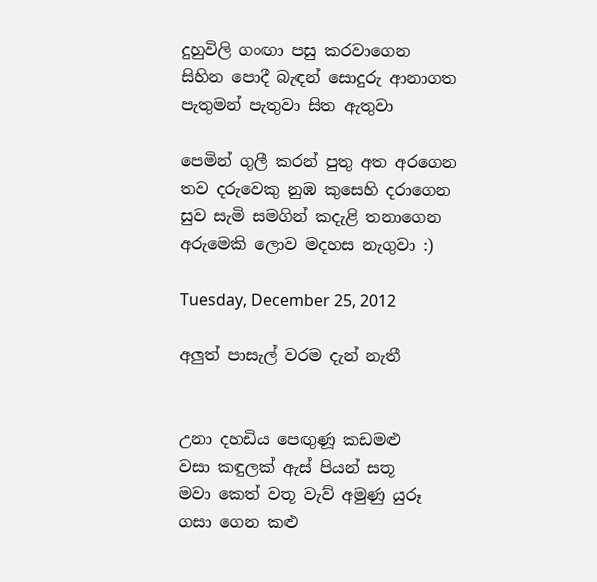දුහුවිලි ගංඟා පසු කරවාගෙන
සිහින පොදී බැඳන් සොදුරු ආනාගත
පැතුමන් පැතුවා සිත ඇතුවා

පෙමින් ගුලී කරන් පුතු අත අරගෙන
තව දරුවෙකු නුඹ කුසෙහි දරාගෙන
සුව සැමි සමගින් කදැළි තනාගෙන
අරුමෙකි ලොව මදහස නැගුවා :)

Tuesday, December 25, 2012

අලුත් පාසැල් වරම දැන් නැතී


උනා දහඩිය පෙඟුණූ කඩමළු
වසා කඳුලක් ඇස් පියන් සතූ
මවා කෙත් වතූ වැව් අමුණු යුරූ
ගසා ගෙන කළු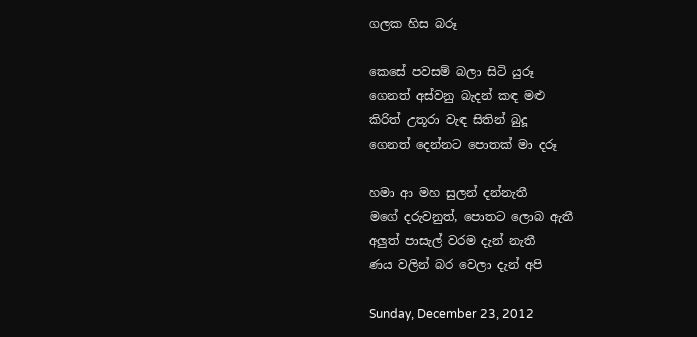ගලක හිස බරූ

කෙසේ පවසම් බලා සිටි යුරූ
ගෙනත් අස්වනු බැදන් කඳ මළු
කිරිත් උතූරා වැඳ සිතින් බුදූ
ගෙනත් දෙන්නට පොතක් මා දරූ

හමා ආ මහ සුලන් දන්නැතී
මගේ දරුවනුත්, පොතට ලොබ ඇතී
අලුත් පාසැල් වරම දැන් නැතී
ණය වලින් බර වෙලා දැන් අපි

Sunday, December 23, 2012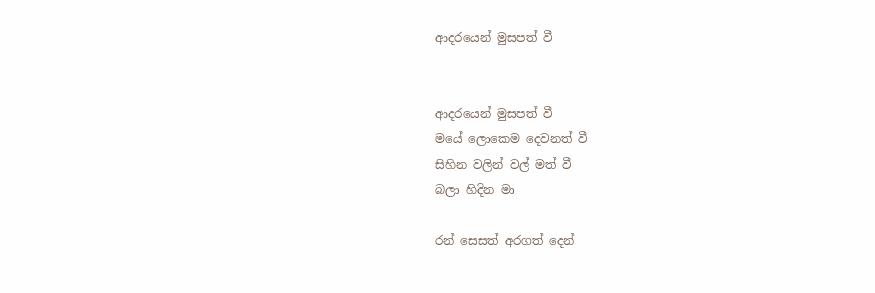ආදරයෙන් මුසපත් වී


ආදරයෙන් මුසපත් වී
මයේ ලොකෙම දෙවනත් වී
සිහින වලින් වල් මත් වී
බලා හිදින මා

රන් සෙසත් අරගත් දෙන්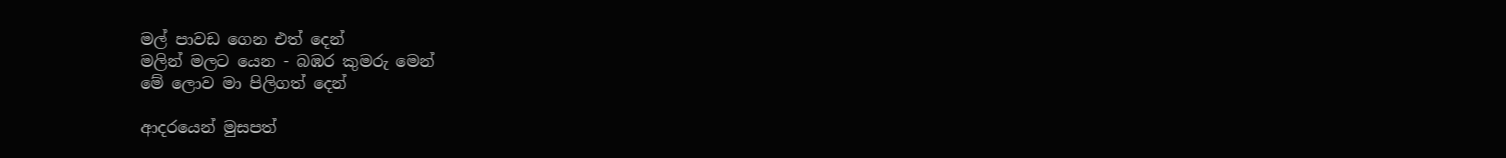මල් පාවඩ ගෙන එත් දෙන්
මලින් මලට යෙන - බඹර කුමරු මෙන්
මේ ලොව මා පිලිගත් දෙන්

ආදරයෙන් මුසපත්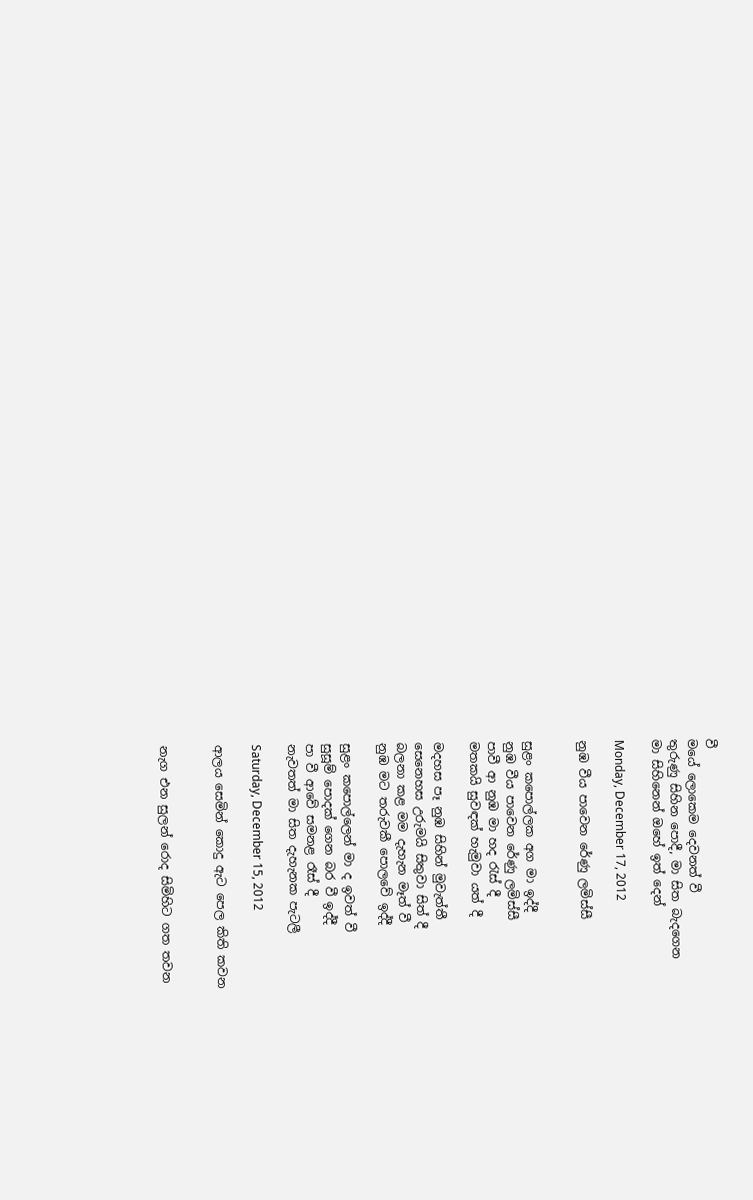වී
මයේ ලොකෙම දෙවනත් වී
තුරුණු සිහින පොදී, මා සිත බැදගෙන
මා සිහිනෙන් ඔහේ ඉත් දෙන්

Monday, December 17, 2012

නුඹ වීය පාවෙන රේණු ලමිස්සී


සුළං කපොල්ලක අග මා ඉද්දී
නුඹ වීය පාවෙන රේණු ලමිස්සී
පාවී ආ නුඹ මා හද රැස් දී
මතකයි සුවඳක් හැමුවා යත් දී

මදහස පෑ නුඹ සිහින් මුවැත්තී
සෙනෙහස උරුමයි සිතුවා සිත් දී
බලනා කළ මම දැහැන මෑත් වී
නුඹ මට තරුවකී පොලවේ ඉද්දී

සුළං කපොල්ලෙන් මා ද ඉවත් වී
සුසූම් පොදක් ගෙන බර වී ඉද්දී
පා වී ආවේ සමනළ රෑස් දී
නැවතත් මා සිත දැහැනක පැටලී

Saturday, December 15, 2012

ආලය සෙමින් කොදු ඇට පෙල කිති කවන


නැග එන සුලන් රොද සිමිහිට ගත තවන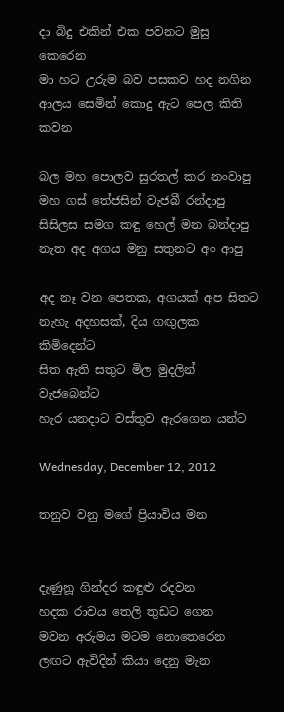දා බිදු එකින් එක පවනට මුසු කෙරෙන
මා හට උරුම බව පසකව හද නගින
ආලය සෙමින් කොදු ඇට පෙල කිති කවන

බල මහ පොලව සුරතල් කර නංවාපු
මහ ගස් තේජසින් වැජබී රන්දාපු
සිසිලස සමග කඳු හෙල් මන බන්දාපු
නැත අද අගය මනු සතුනට අං ආපු

අද නෑ වන පෙතක, අගයක් අප සිතට
නැහැ අදහසක්, දිය ගඟුලක කිමිදෙන්ට
සිත ඇති සතුට මිල මුදලින් වැජබෙන්ට
හැර යනදාට වස්තුව ඇරගෙන යන්ට

Wednesday, December 12, 2012

තනුව වනු මගේ ප්‍රියාවිය මන


දැණුනූ ගින්දර කඳුළු රදවන
හදක රාවය තෙලි තුඩට ගෙන
මවන අරුමය මටම නොතෙරෙන
ලඟට ඇවිදින් කියා දෙනු මැන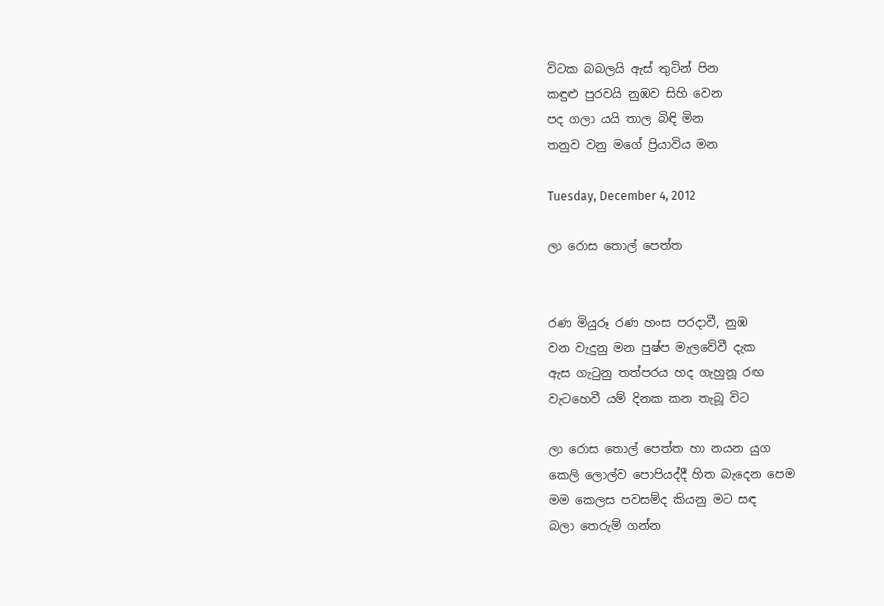විටක බබලයි ඇස් තුටින් පින
කඳුළු පුරවයි නුඹව සිහි වෙන
පද ගලා යයි තාල බිඳි මින
තනුව වනු මගේ ප්‍රියාවිය මන

Tuesday, December 4, 2012

ලා රොස තොල් පෙත්ත


රණ මියුරූ රණ හංස පරදාවී, නුඹ
වන වැදුනු මන පුෂ්ප මැලවේවී දැක
ඇස ගැටුනු තත්පරය හද ගැහුනූ රඟ
වැටහෙවී යම් දිනක කන තැබූ විට

ලා රොස තොල් පෙත්ත හා නයන යුග
කෙලි ලොල්ව පොපියද්දී හිත බැදෙන පෙම
මම කෙලස පවසම්ද කියනු මට සඳ
බලා තෙරුම් ගන්න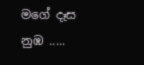මගේ දෑස නුඹ .....